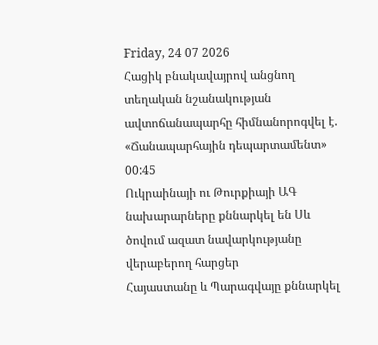Friday, 24 07 2026
Հացիկ բնակավայրով անցնող տեղական նշանակության ավտոճանապարհը հիմնանորոգվել է. «Ճանապարհային դեպարտամենտ»
00:45
Ուկրաինայի ու Թուրքիայի ԱԳ նախարարները քննարկել են Սև ծովում ազատ նավարկությանը վերաբերող հարցեր
Հայաստանը և Պարագվայը քննարկել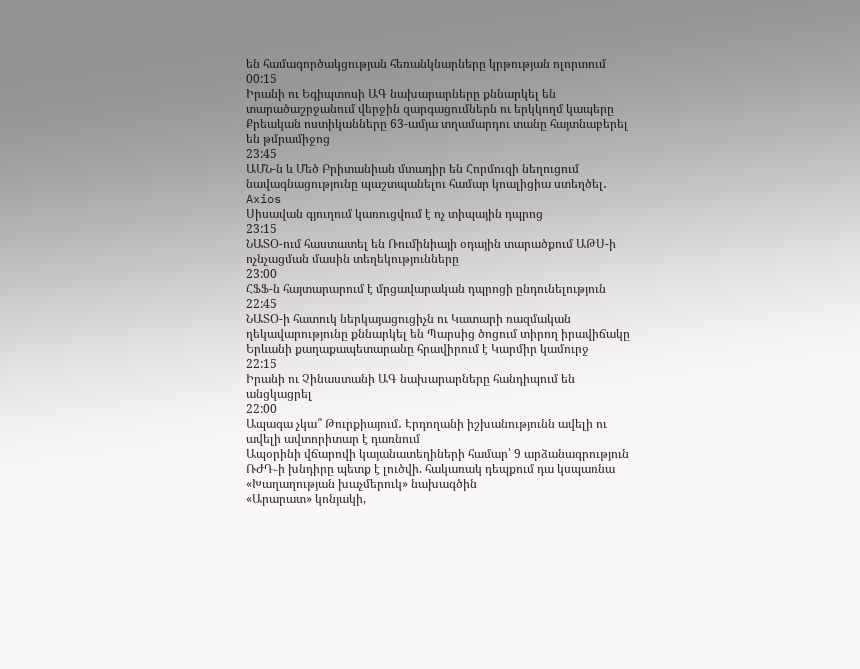են համագործակցության հեռանկնարները կրթության ոլորտում
00:15
Իրանի ու Եգիպտոսի ԱԳ նախարարները քննարկել են տարածաշրջանում վերջին զարգացումներն ու երկկողմ կապերը
Քրեական ոստիկանները 63-ամյա տղամարդու տանը հայտնաբերել են թմրամիջոց
23:45
ԱՄՆ-ն և Մեծ Բրիտանիան մտադիր են Հորմուզի նեղուցում նավագնացությունը պաշտպանելու համար կոալիցիա ստեղծել․ Axios
Սիսավան գյուղում կառուցվում է ոչ տիպային դպրոց
23:15
ՆԱՏՕ-ում հաստատել են Ռումինիայի օդային տարածքում ԱԹՍ-ի ոչնչացման մասին տեղեկությունները
23:00
ՀՖՖ-ն հայտարարում է մրցավարական դպրոցի ընդունելություն
22:45
ՆԱՏՕ-ի հատուկ ներկայացուցիչն ու Կատարի ռազմական ղեկավարությունը քննարկել են Պարսից ծոցում տիրող իրավիճակը
Երևանի քաղաքապետարանը հրավիրում է Կարմիր կամուրջ
22:15
Իրանի ու Չինաստանի ԱԳ նախարարները հանդիպում են անցկացրել
22:00
Ապագա չկա՞ Թուրքիայում․ Էրդողանի իշխանությունն ավելի ու ավելի ավտորիտար է դառնում
Ապօրինի վճարովի կայանատեղիների համար՝ 9 արձանագրություն
ՌԺԴ֊ի խնդիրը պետք է լուծվի. հակառակ դեպքում դա կսպառնա «Խաղաղության խաչմերուկ» նախագծին
«Արարատ» կոնյակի,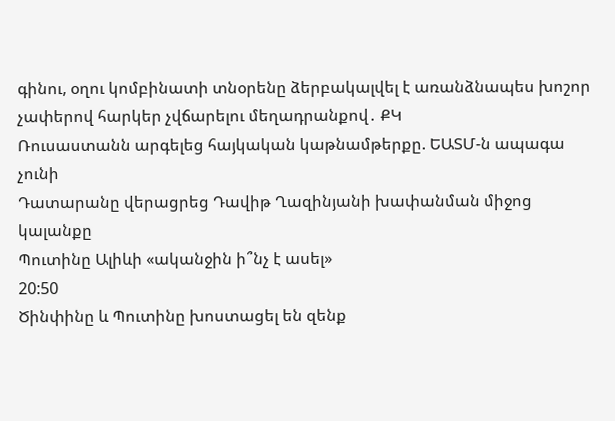գինու, օղու կոմբինատի տնօրենը ձերբակալվել է առանձնապես խոշոր չափերով հարկեր չվճարելու մեղադրանքով․ ՔԿ
Ռուսաստանն արգելեց հայկական կաթնամթերքը. ԵԱՏՄ-ն ապագա չունի
Դատարանը վերացրեց Դավիթ Ղազինյանի խափանման միջոց կալանքը
Պուտինը Ալիևի «ականջին ի՞նչ է ասել»
20:50
Ծինփինը և Պուտինը խոստացել են զենք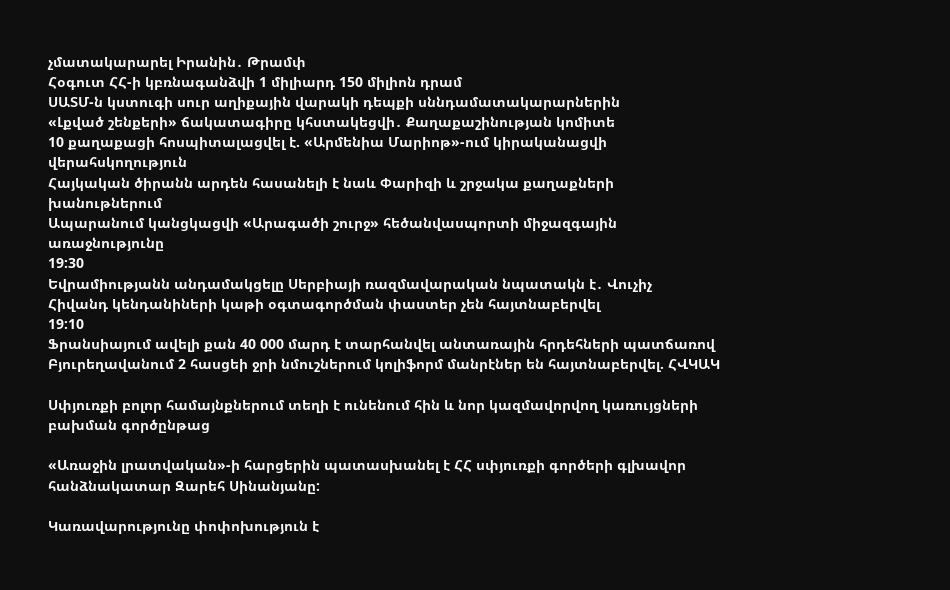չմատակարարել Իրանին․ Թրամփ
Հօգուտ ՀՀ-ի կբռնագանձվի 1 միլիարդ 150 միլիոն դրամ
ՍԱՏՄ-ն կստուգի սուր աղիքային վարակի դեպքի սննդամատակարարներին
«Լքված շենքերի» ճակատագիրը կհստակեցվի․ Քաղաքաշինության կոմիտե
10 քաղաքացի հոսպիտալացվել է. «Արմենիա Մարիոթ»-ում կիրականացվի վերահսկողություն
Հայկական ծիրանն արդեն հասանելի է նաև Փարիզի և շրջակա քաղաքների խանութներում
Ապարանում կանցկացվի «Արագածի շուրջ» հեծանվասպորտի միջազգային առաջնությունը
19:30
Եվրամիությանն անդամակցելը Սերբիայի ռազմավարական նպատակն է․ Վուչիչ
Հիվանդ կենդանիների կաթի օգտագործման փաստեր չեն հայտնաբերվել
19:10
Ֆրանսիայում ավելի քան 40 000 մարդ է տարհանվել անտառային հրդեհների պատճառով
Բյուրեղավանում 2 հասցեի ջրի նմուշներում կոլիֆորմ մանրէներ են հայտնաբերվել. ՀՎԿԱԿ

Սփյուռքի բոլոր համայնքներում տեղի է ունենում հին և նոր կազմավորվող կառույցների բախման գործընթաց

«Առաջին լրատվական»-ի հարցերին պատասխանել է ՀՀ սփյուռքի գործերի գլխավոր հանձնակատար Զարեհ Սինանյանը:

Կառավարությունը փոփոխություն է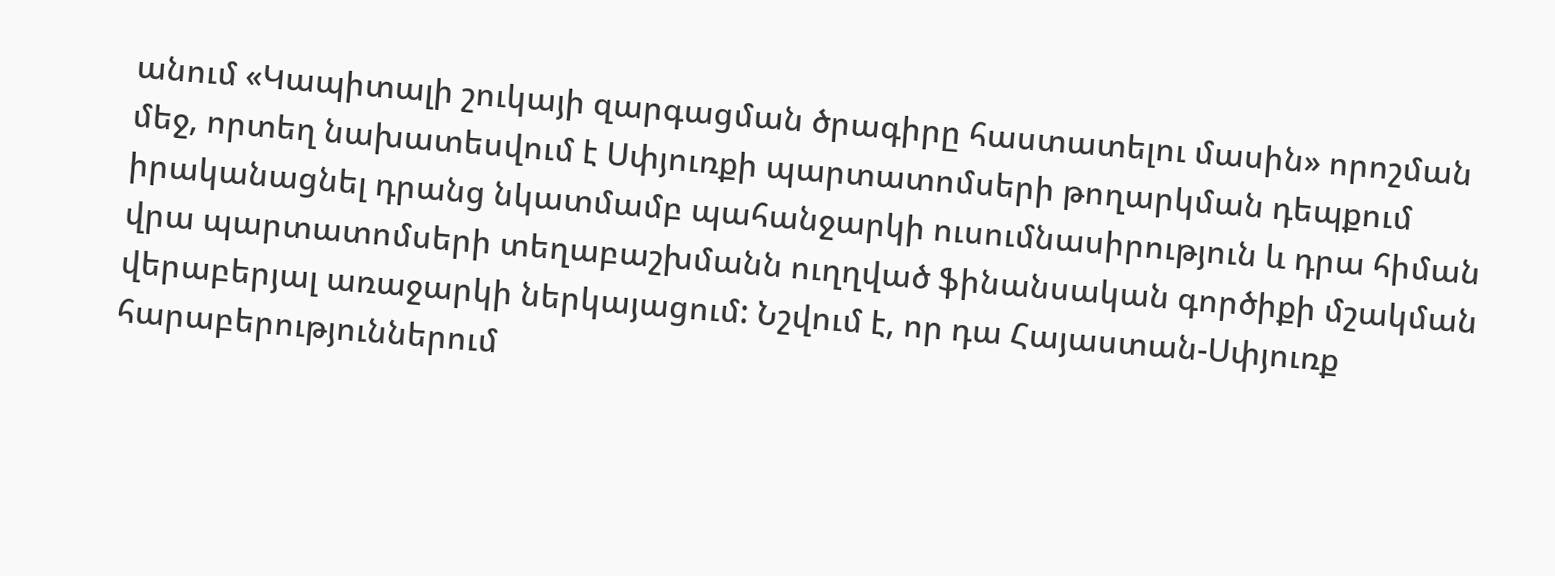անում «Կապիտալի շուկայի զարգացման ծրագիրը հաստատելու մասին» որոշման մեջ, որտեղ նախատեսվում է Սփյուռքի պարտատոմսերի թողարկման դեպքում իրականացնել դրանց նկատմամբ պահանջարկի ուսումնասիրություն և դրա հիման վրա պարտատոմսերի տեղաբաշխմանն ուղղված ֆինանսական գործիքի մշակման վերաբերյալ առաջարկի ներկայացում: Նշվում է, որ դա Հայաստան-Սփյուռք հարաբերություններում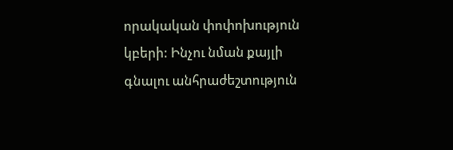որակական փոփոխություն կբերի: Ինչու նման քայլի գնալու անհրաժեշտություն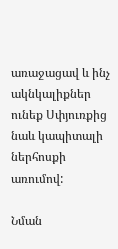առաջացավ և ինչ ակնկալիքներ ունեք Սփյուռքից նաև կապիտալի ներհոսքի առումով:

Նման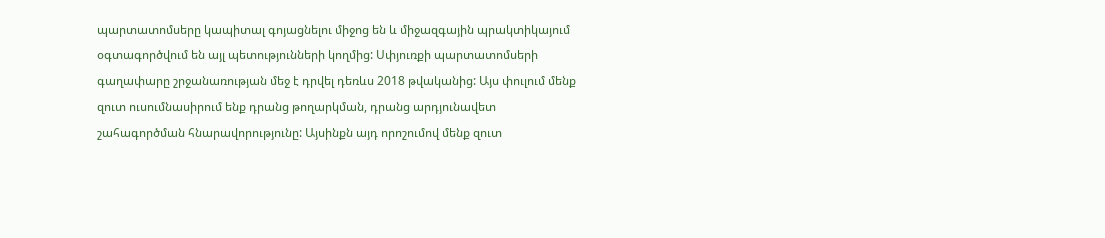պարտատոմսերը կապիտալ գոյացնելու միջոց են և միջազգային պրակտիկայում օգտագործվում են այլ պետությունների կողմից: Սփյուռքի պարտատոմսերի գաղափարը շրջանառության մեջ է դրվել դեռևս 2018 թվականից: Այս փուլում մենք զուտ ուսումնասիրում ենք դրանց թողարկման, դրանց արդյունավետ շահագործման հնարավորությունը: Այսինքն այդ որոշումով մենք զուտ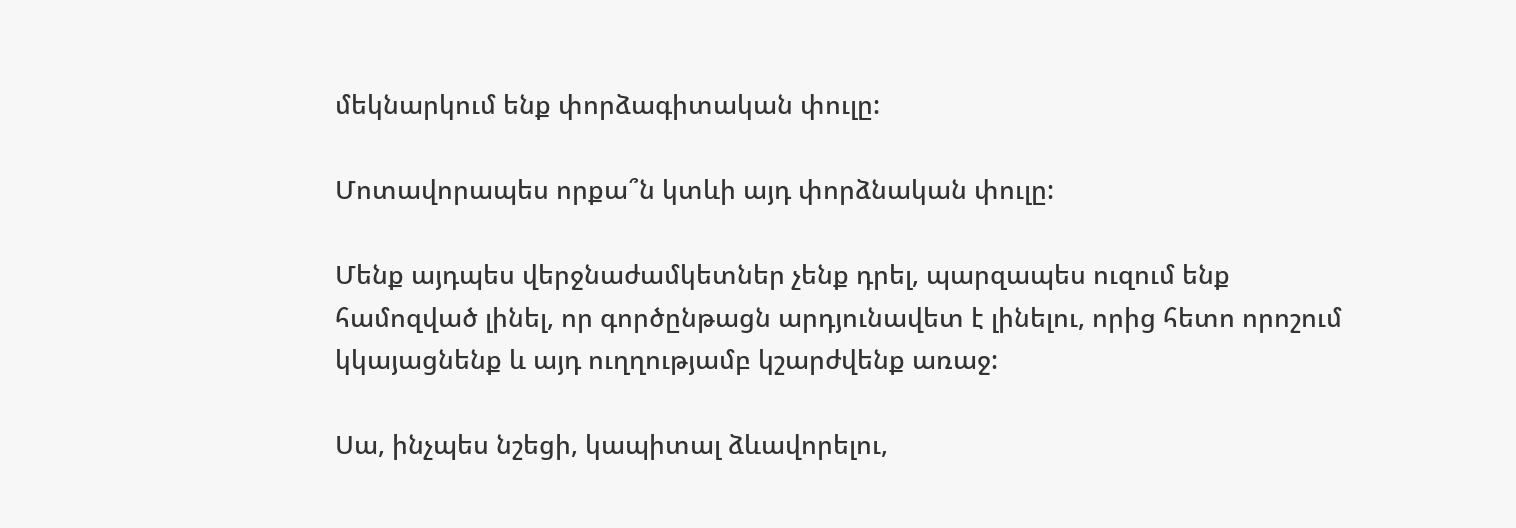մեկնարկում ենք փորձագիտական փուլը:

Մոտավորապես որքա՞ն կտևի այդ փորձնական փուլը:

Մենք այդպես վերջնաժամկետներ չենք դրել, պարզապես ուզում ենք համոզված լինել, որ գործընթացն արդյունավետ է լինելու, որից հետո որոշում կկայացնենք և այդ ուղղությամբ կշարժվենք առաջ:

Սա, ինչպես նշեցի, կապիտալ ձևավորելու,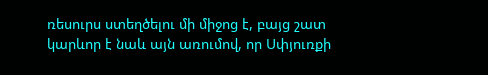ռեսուրս ստեղծելու մի միջոց է, բայց շատ կարևոր է նաև այն առումով, որ Սփյուռքի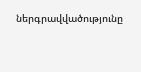ներգրավվածությունը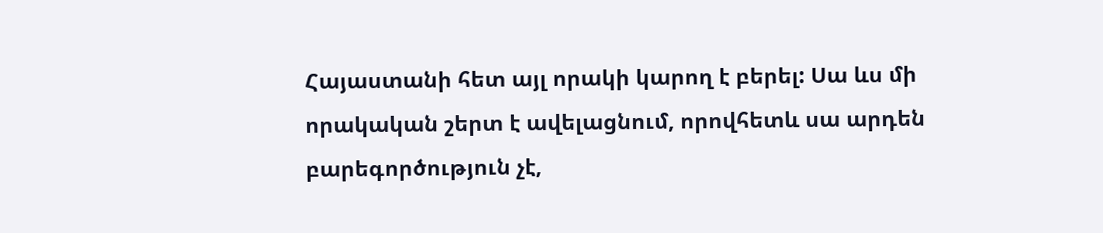Հայաստանի հետ այլ որակի կարող է բերել: Սա ևս մի որակական շերտ է ավելացնում, որովհետև սա արդեն բարեգործություն չէ,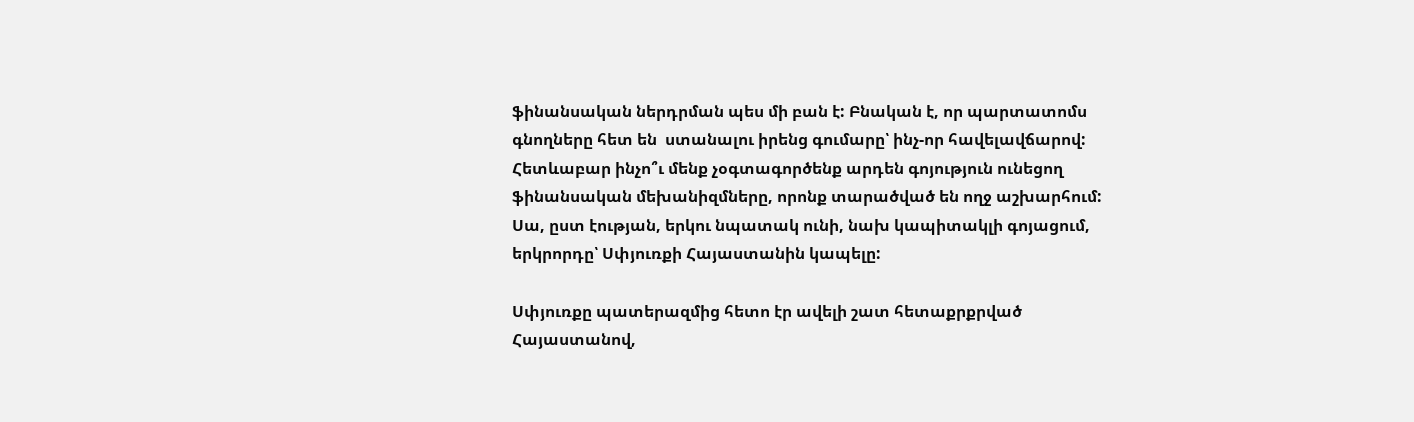ֆինանսական ներդրման պես մի բան է: Բնական է, որ պարտատոմս գնողները հետ են  ստանալու իրենց գումարը՝ ինչ-որ հավելավճարով: Հետևաբար ինչո՞ւ մենք չօգտագործենք արդեն գոյություն ունեցող ֆինանսական մեխանիզմները, որոնք տարածված են ողջ աշխարհում: Սա, ըստ էության, երկու նպատակ ունի, նախ կապիտակլի գոյացում, երկրորդը՝ Սփյուռքի Հայաստանին կապելը:

Սփյուռքը պատերազմից հետո էր ավելի շատ հետաքրքրված Հայաստանով,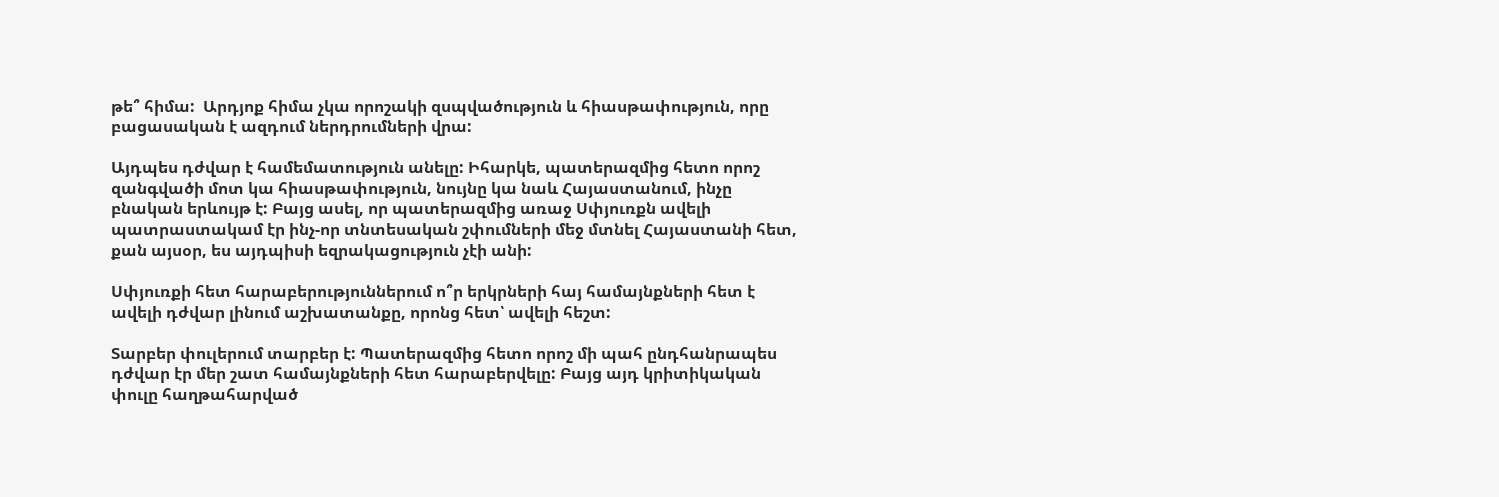թե՞ հիմա:  Արդյոք հիմա չկա որոշակի զսպվածություն և հիասթափություն, որը բացասական է ազդում ներդրումների վրա:

Այդպես դժվար է համեմատություն անելը: Իհարկե, պատերազմից հետո որոշ զանգվածի մոտ կա հիասթափություն, նույնը կա նաև Հայաստանում, ինչը բնական երևույթ է: Բայց ասել, որ պատերազմից առաջ Սփյուռքն ավելի պատրաստակամ էր ինչ-որ տնտեսական շփումների մեջ մտնել Հայաստանի հետ, քան այսօր, ես այդպիսի եզրակացություն չէի անի:

Սփյուռքի հետ հարաբերություններում ո՞ր երկրների հայ համայնքների հետ է ավելի դժվար լինում աշխատանքը, որոնց հետ՝ ավելի հեշտ:

Տարբեր փուլերում տարբեր է: Պատերազմից հետո որոշ մի պահ ընդհանրապես դժվար էր մեր շատ համայնքների հետ հարաբերվելը: Բայց այդ կրիտիկական փուլը հաղթահարված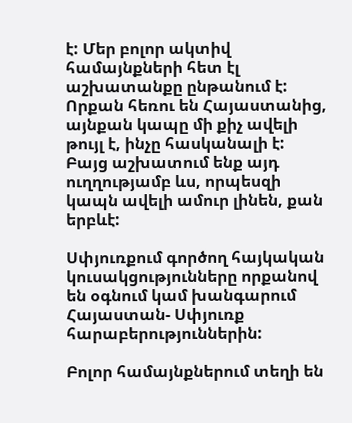է: Մեր բոլոր ակտիվ համայնքների հետ էլ աշխատանքը ընթանում է: Որքան հեռու են Հայաստանից, այնքան կապը մի քիչ ավելի թույլ է, ինչը հասկանալի է: Բայց աշխատում ենք այդ ուղղությամբ ևս, որպեսզի կապն ավելի ամուր լինեն, քան երբևէ:

Սփյուռքում գործող հայկական կուսակցությունները որքանով են օգնում կամ խանգարում Հայաստան- Սփյուռք հարաբերություններին:

Բոլոր համայնքներում տեղի են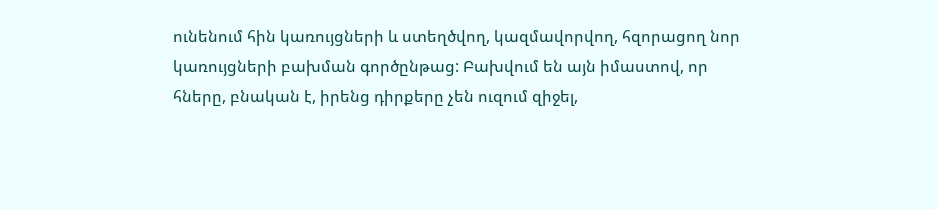ունենում հին կառույցների և ստեղծվող, կազմավորվող, հզորացող նոր կառույցների բախման գործընթաց: Բախվում են այն իմաստով, որ հները, բնական է, իրենց դիրքերը չեն ուզում զիջել,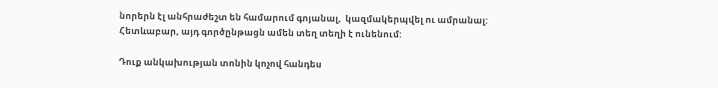նորերն էլ անհրաժեշտ են համարում գոյանալ,  կազմակերպվել ու ամրանալ: Հետևաբար, այդ գործընթացն ամեն տեղ տեղի է ունենում:

Դուք անկախության տոնին կոչով հանդես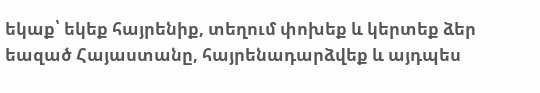եկաք՝ եկեք հայրենիք, տեղում փոխեք և կերտեք ձեր եազած Հայաստանը, հայրենադարձվեք և այդպես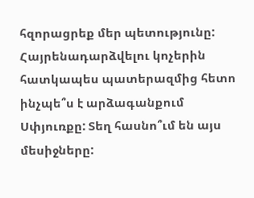հզորացրեք մեր պետությունը: Հայրենադարձվելու կոչերին հատկապես պատերազմից հետո ինչպե՞ս է արձագանքում Սփյուռքը: Տեղ հասնո՞ւմ են այս մեսիջները: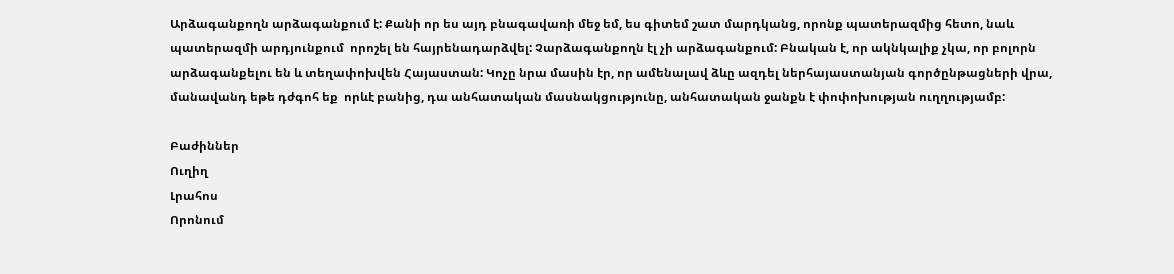Արձագանքողն արձագանքում է: Քանի որ ես այդ բնագավառի մեջ եմ, ես գիտեմ շատ մարդկանց, որոնք պատերազմից հետո, նաև պատերազմի արդյունքում  որոշել են հայրենադարձվել: Չարձագանքողն էլ չի արձագանքում: Բնական է, որ ակնկալիք չկա, որ բոլորն արձագանքելու են և տեղափոխվեն Հայաստան: Կոչը նրա մասին էր, որ ամենալավ ձևը ազդել ներհայաստանյան գործընթացների վրա, մանավանդ եթե դժգոհ եք  որևէ բանից, դա անհատական մասնակցությունը, անհատական ջանքն է փոփոխության ուղղությամբ:

Բաժիններ
Ուղիղ
Լրահոս
Որոնում